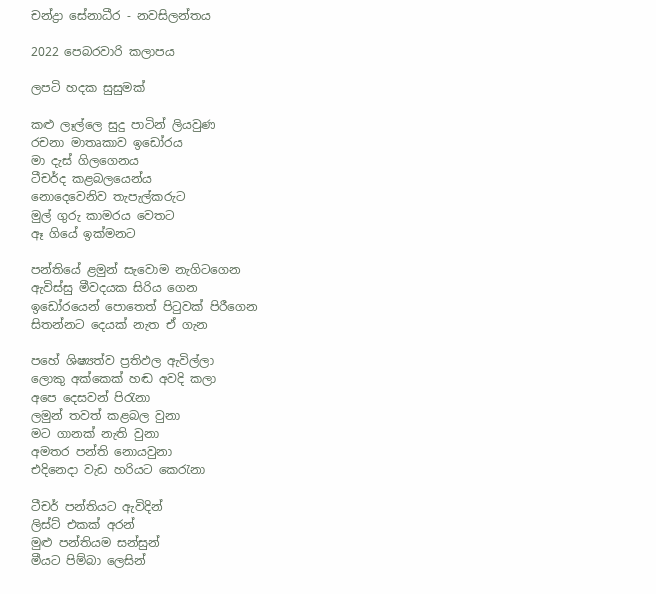චන්ද්‍රා සේනාධීර - නවසිලන්තය

2022 පෙබරවාරි කලාපය

ලපටි හදක සුසුමක්

කළු ලෑල්ලෙ සුදු පාටින් ලියවුණ
රචනා මාතෘකාව ඉඩෝරය
මා දැස් ගිලගෙනය
ටීචර්ද කළබලයෙන්ය
නොදෙවෙනිව තැපැල්කරුට
මුල් ගුරු කාමරය වෙතට
ඈ ගියේ ඉක්මනට

පන්තියේ ළමුන් සැවොම නැගිටගෙන
ඇවිස්සු මීවදයක සිරිය ගෙන
ඉඩෝරයෙන් පොතෙත් පිටුවක් පිරීගෙන
සිතන්නට දෙයක් නැත ඒ ගැන

පහේ ශිෂ්‍යත්ව ප්‍රතිඵල ඇවිල්ලා
ලොකු අක්කෙක් හඬ අවදි කලා
අපෙ දෙසවන් පිරැනා
ලමුන් තවත් කළබල වුනා
මට ගානක් නැති වුනා
අමතර පන්ති නොයවුනා
එදිනෙදා වැඩ හරියට කෙරැනා

ටීචර් පන්තියට ඇවිදින්
ලිස්ට් එකක් අරන්
මුළු පන්තියම සන්සුන්
මීයට පිම්බා ලෙසින්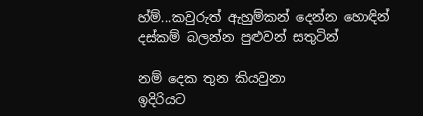හ්ම්...කවුරුත් ඇහුම්කන් දෙන්න හොඳින්
දස්කම් බලන්න පුළුවන් සතුටින්

නම් දෙක තුන කියවුනා
ඉදිරියට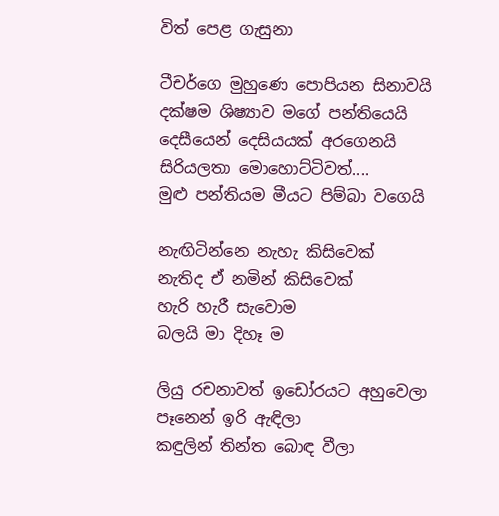විත් පෙළ ගැසුනා

ටීචර්ගෙ මුහුණෙ පොපියන සිනාවයි
දක්ෂම ශිෂ්‍යාව මගේ පන්තියෙයි
දෙසීයෙන් දෙසියයක් අරගෙනයි
සිරියලතා මොහොට්ටිවත්....
මුළු පන්තියම මීයට පිම්බා වගෙයි

නැඟිටින්නෙ නැහැ කිසිවෙක්
නැතිද ඒ නමින් කිසිවෙක්
හැරි හැරී සැවොම
බලයි මා දිහෑ ම

ලියු රචනාවත් ඉඩෝරයට අහුවෙලා
පෑනෙන් ඉරි ඇඳිලා
කඳුලින් තින්ත බොඳ වීලා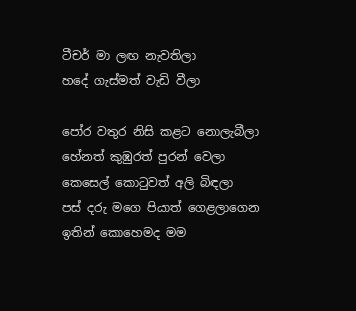ටීචර් මා ලඟ නැවතිලා
හදේ ගැස්මත් වැඩි වීලා

පෝර වතුර නිසි කළට නොලැබීලා
හේනත් කුඹුරත් පුරන් වෙලා
කෙසෙල් කොටුවත් අලි බිඳලා
පස් දරු මගෙ පියාත් ගෙළලාගෙන
ඉතින් කොහෙමද මම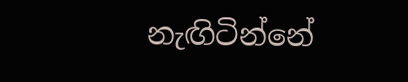නැඟිටින්නේ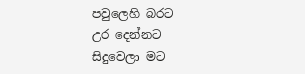පවුලෙහි බරට
උර දෙන්නට
සිදුවෙලා මට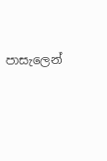පාසැලෙන්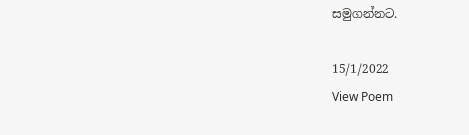සමුගන්නට.

15/1/2022
View Poem